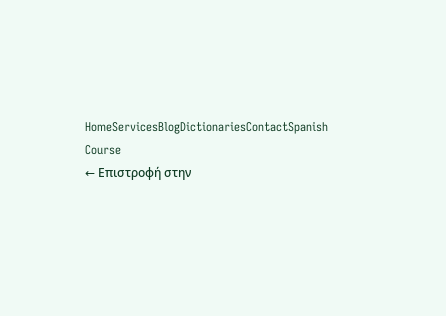HomeServicesBlogDictionariesContactSpanish Course
← Επιστροφή στην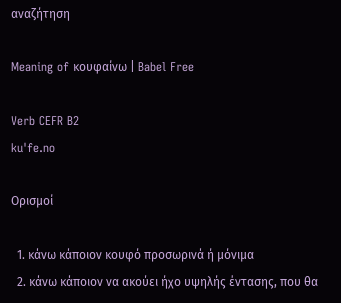αναζήτηση

Meaning of κουφαίνω | Babel Free

Verb CEFR B2
kuˈfe.no

Ορισμοί

  1. κάνω κάποιον κουφό προσωρινά ή μόνιμα
  2. κάνω κάποιον να ακούει ήχο υψηλής έντασης, που θα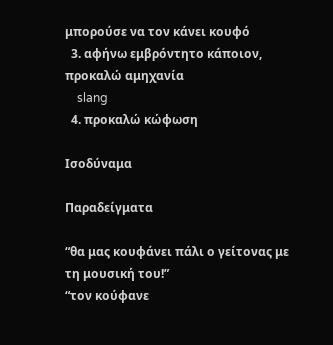μπορούσε να τον κάνει κουφό
  3. αφήνω εμβρόντητο κάποιον, προκαλώ αμηχανία
    slang
  4. προκαλώ κώφωση

Ισοδύναμα

Παραδείγματα

“θα μας κουφάνει πάλι ο γείτονας με τη μουσική του!”
“τον κούφανε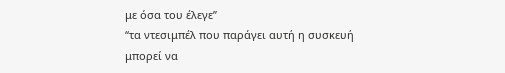με όσα του έλεγε”
“τα ντεσιμπέλ που παράγει αυτή η συσκευή μπορεί να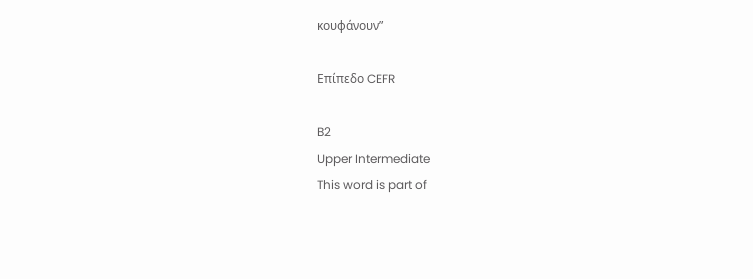κουφάνουν”

Επίπεδο CEFR

B2
Upper Intermediate
This word is part of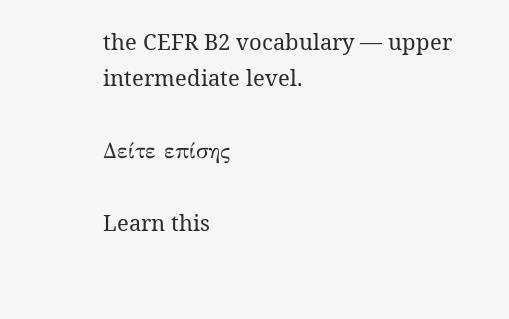the CEFR B2 vocabulary — upper intermediate level.

Δείτε επίσης

Learn this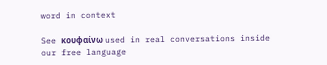word in context

See κουφαίνω used in real conversations inside our free language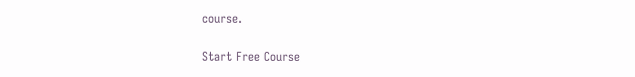course.

Start Free Course